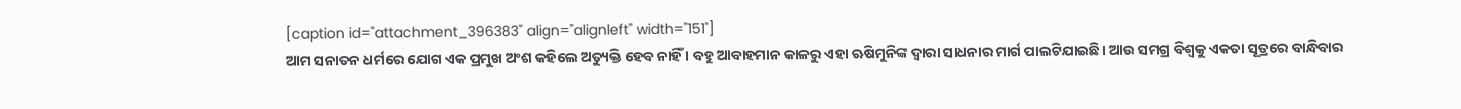[caption id="attachment_396383" align="alignleft" width="151"]
ଆମ ସନାତନ ଧର୍ମରେ ଯୋଗ ଏକ ପ୍ରମୁଖ ଅଂଶ କହିଲେ ଅତ୍ୟୁକ୍ତି ହେବ ନାହିଁ । ବହୁ ଆବାହମାନ କାଳରୁ ଏହା ଋଷିମୁନିଙ୍କ ଦ୍ୱାରା ସାଧନାର ମାର୍ଗ ପାଲଟିଯାଇଛି। ଆଉ ସମଗ୍ର ବିଶ୍ୱକୁ ଏକତା ସୂତ୍ରରେ ବାନ୍ଧିବାର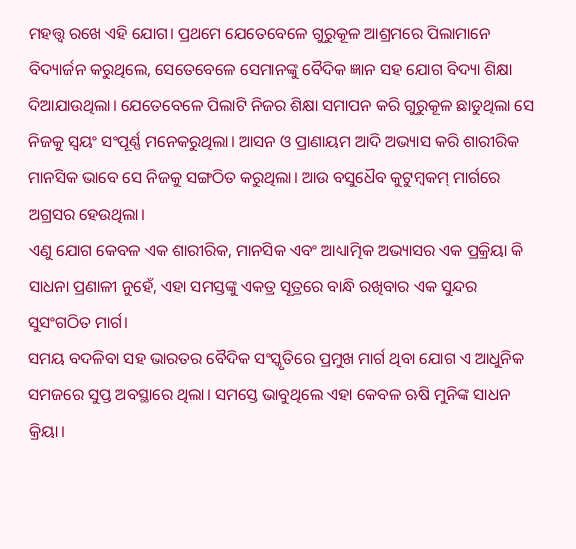ମହତ୍ତ୍ୱ ରଖେ ଏହି ଯୋଗ। ପ୍ରଥମେ ଯେତେବେଳେ ଗୁରୁକୂଳ ଆଶ୍ରମରେ ପିଲାମାନେ ବିଦ୍ୟାର୍ଜନ କରୁଥିଲେ, ସେତେବେଳେ ସେମାନଙ୍କୁ ବୈଦିକ ଜ୍ଞାନ ସହ ଯୋଗ ବିଦ୍ୟା ଶିକ୍ଷା ଦିଆଯାଉଥିଲା। ଯେତେବେଳେ ପିଲାଟି ନିଜର ଶିକ୍ଷା ସମାପନ କରି ଗୁରୁକୂଳ ଛାଡୁଥିଲା ସେ ନିଜକୁ ସ୍ୱୟଂ ସଂପୂର୍ଣ୍ଣ ମନେକରୁଥିଲା। ଆସନ ଓ ପ୍ରାଣାୟମ ଆଦି ଅଭ୍ୟାସ କରି ଶାରୀରିକ ମାନସିକ ଭାବେ ସେ ନିଜକୁ ସଙ୍ଗଠିତ କରୁଥିଲା। ଆଉ ବସୁଧୈବ କୁଟୁମ୍ବକମ୍ ମାର୍ଗରେ ଅଗ୍ରସର ହେଉଥିଲା।
ଏଣୁ ଯୋଗ କେବଳ ଏକ ଶାରୀରିକ, ମାନସିକ ଏବଂ ଆଧ୍ୟାତ୍ମିକ ଅଭ୍ୟାସର ଏକ ପ୍ରକ୍ରିୟା କି ସାଧନା ପ୍ରଣାଳୀ ନୁହେଁ, ଏହା ସମସ୍ତଙ୍କୁ ଏକତ୍ର ସୂତ୍ରରେ ବାନ୍ଧି ରଖିବାର ଏକ ସୁନ୍ଦର ସୁସଂଗଠିତ ମାର୍ଗ।
ସମୟ ବଦଳିବା ସହ ଭାରତର ବୈଦିକ ସଂସ୍କୃତିରେ ପ୍ରମୁଖ ମାର୍ଗ ଥିବା ଯୋଗ ଏ ଆଧୁନିକ ସମଜରେ ସୁପ୍ତ ଅବସ୍ଥାରେ ଥିଲା। ସମସ୍ତେ ଭାବୁଥିଲେ ଏହା କେବଳ ଋଷି ମୁନିଙ୍କ ସାଧନ କ୍ରିୟା।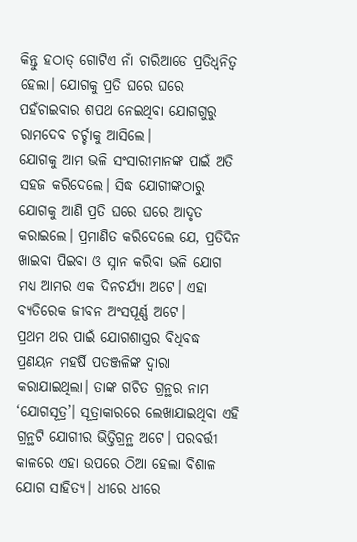କିନ୍ତୁ ହଠାତ୍ ଗୋଟିଏ ନାଁ ଚାରିଆଡେ ପ୍ରତିଧ୍ୱନିତ୍ୱ ହେଲା। ଯୋଗକୁ ପ୍ରତି ଘରେ ଘରେ ପହଁଚାଇବାର ଶପଥ ନେଇଥିବା ଯୋଗଗୁରୁ ରାମଦେବ ଚର୍ଚ୍ଚାକୁ ଆସିଲେ।
ଯୋଗକୁ ଆମ ଭଳି ସଂସାରୀମାନଙ୍କ ପାଇଁ ଅତି ସହଜ କରିଦେଲେ। ସିଦ୍ଧ ଯୋଗୀଙ୍କଠାରୁ ଯୋଗକୁ ଆଣି ପ୍ରତି ଘରେ ଘରେ ଆଦୃତ କରାଇଲେ। ପ୍ରମାଣିତ କରିଦେଲେ ଯେ, ପ୍ରତିଦିନ ଖାଇବା ପିଇବା ଓ ସ୍ନାନ କରିବା ଭଳି ଯୋଗ ମଧ୍ୟ ଆମର ଏକ ଦିନଚର୍ଯ୍ୟା ଅଟେ। ଏହା ବ୍ୟତିରେକ ଜୀବନ ଅଂସପୂର୍ଣ୍ଣ ଅଟେ।
ପ୍ରଥମ ଥର ପାଇଁ ଯୋଗଶାସ୍ତ୍ରର ବିଧିବଦ୍ଧ ପ୍ରଣୟନ ମହର୍ଷି ପତଞ୍ଜଳିଙ୍କ ଦ୍ୱାରା କରାଯାଇଥିଲା। ତାଙ୍କ ଗଚିତ ଗ୍ରନ୍ଥର ନାମ ‘ଯୋଗସୂତ୍ର’। ସୂତ୍ରାକାରରେ ଲେଖାଯାଇଥିବା ଏହି ଗ୍ରନ୍ଥଟି ଯୋଗୀର ଭିତ୍ତିଗ୍ରନ୍ଥ ଅଟେ। ପରବର୍ତ୍ତୀ କାଳରେ ଏହା ଉପରେ ଠିଆ ହେଲା ବିଶାଳ ଯୋଗ ସାହିତ୍ୟ। ଧୀରେ ଧୀରେ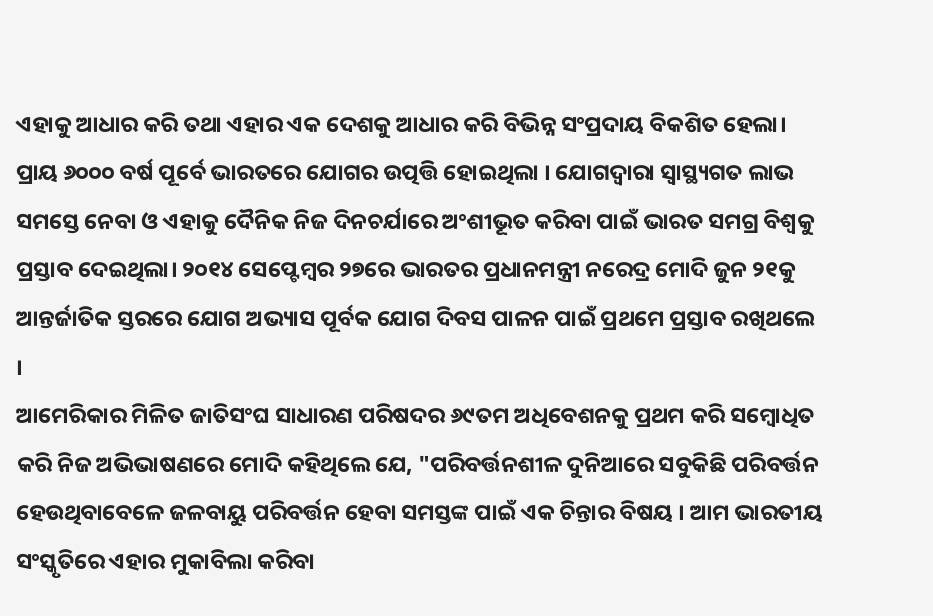ଏହାକୁ ଆଧାର କରି ତଥା ଏହାର ଏକ ଦେଶକୁ ଆଧାର କରି ବିଭିନ୍ନ ସଂପ୍ରଦାୟ ବିକଶିତ ହେଲା।
ପ୍ରାୟ ୬୦୦୦ ବର୍ଷ ପୂର୍ବେ ଭାରତରେ ଯୋଗର ଉତ୍ପତ୍ତି ହୋଇଥିଲା । ଯୋଗଦ୍ୱାରା ସ୍ୱାସ୍ଥ୍ୟଗତ ଲାଭ ସମସ୍ତେ ନେବା ଓ ଏହାକୁ ଦୈନିକ ନିଜ ଦିନଚର୍ଯାରେ ଅଂଶୀଭୂତ କରିବା ପାଇଁ ଭାରତ ସମଗ୍ର ବିଶ୍ୱକୁ ପ୍ରସ୍ତାବ ଦେଇଥିଲା। ୨୦୧୪ ସେପ୍ଟେମ୍ବର ୨୭ରେ ଭାରତର ପ୍ରଧାନମନ୍ତ୍ରୀ ନରେଦ୍ର ମୋଦି ଜୁନ ୨୧କୁ ଆନ୍ତର୍ଜାତିକ ସ୍ତରରେ ଯୋଗ ଅଭ୍ୟାସ ପୂର୍ବକ ଯୋଗ ଦିବସ ପାଳନ ପାଇଁ ପ୍ରଥମେ ପ୍ରସ୍ତାବ ରଖିଥଲେ ।
ଆମେରିକାର ମିଳିତ ଜାତିସଂଘ ସାଧାରଣ ପରିଷଦର ୬୯ତମ ଅଧିବେଶନକୁ ପ୍ରଥମ କରି ସମ୍ବୋଧିତ କରି ନିଜ ଅଭିଭାଷଣରେ ମୋଦି କହିଥିଲେ ଯେ, "ପରିବର୍ତ୍ତନଶୀଳ ଦୁନିଆରେ ସବୁକିଛି ପରିବର୍ତ୍ତନ ହେଉଥିବାବେଳେ ଜଳବାୟୁ ପରିବର୍ତ୍ତନ ହେବା ସମସ୍ତଙ୍କ ପାଇଁ ଏକ ଚିନ୍ତାର ବିଷୟ । ଆମ ଭାରତୀୟ ସଂସ୍କୃତିରେ ଏହାର ମୁକାବିଲା କରିବା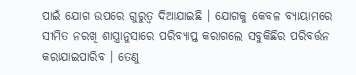ପାଇଁ ଯୋଗ ଉପରେ ଗୁରୁତ୍ୱ ଦିଆଯାଇଛି । ଯୋଗକୁ କେବଳ ବ୍ୟାୟାମରେ ସୀମିତ ନରଖି ଶାସ୍ତ୍ରାନୁସାରେ ପରିବ୍ୟାପ୍ତ କରାଗଲେ ସବୁକିଛିର ପରିବର୍ତ୍ତନ କରାଯାଇପାରିବ । ତେଣୁ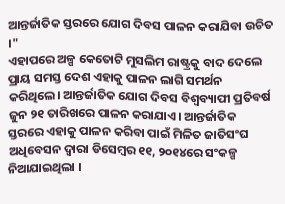ଆନ୍ତର୍ଜାତିକ ସ୍ତରରେ ଯୋଗ ଦିବସ ପାଳନ କରାଯିବା ଉଚିତ ।"
ଏହାପରେ ଅଳ୍ପ କେତୋଟି ମୁସଲିମ ରାଷ୍ଟ୍ରକୁ ବାଦ ଦେଲେ ପ୍ରାୟ ସମସ୍ତ ଦେଶ ଏହାକୁ ପାଳନ ଲାଗି ସମର୍ଥନ କରିଥିଲେ। ଆନ୍ତର୍ଜାତିକ ଯୋଗ ଦିବସ ବିଶ୍ୱବ୍ୟାପୀ ପ୍ରତିବର୍ଷ ଜୁନ ୨୧ ତାରିଖରେ ପାଳନ କରାଯାଏ। ଆନ୍ତର୍ଜାତିକ ସ୍ତରରେ ଏହାକୁ ପାଳନ କରିବା ପାଇଁ ମିଳିତ ଜାତିସଂଘ ଅଧିବେସନ ଦ୍ୱାରା ଡିସେମ୍ବର ୧୧, ୨୦୧୪ରେ ସଂକଳ୍ପ ନିଆଯାଇଥିଲା ।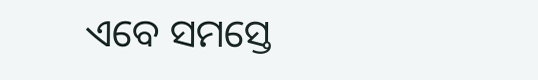ଏବେ ସମସ୍ତେ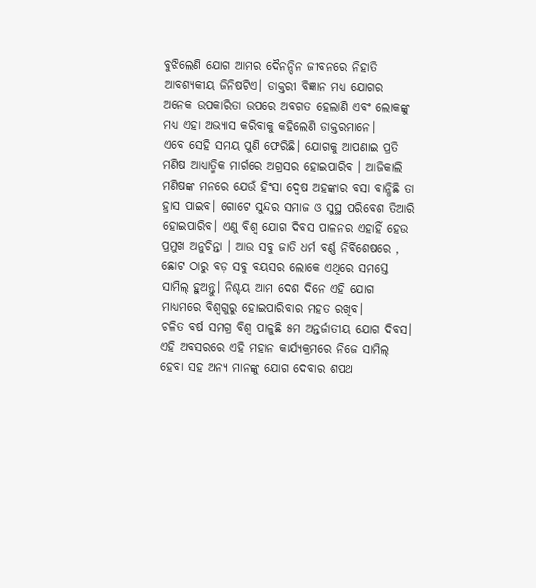ବୁଝିଲେଣି ଯୋଗ ଆମର ଦୈନନ୍ଦିନ ଜୀବନରେ ନିହାତି ଆବଶ୍ୟକୀୟ ଜିନିଷଟିଏ। ଡାକ୍ତରୀ ବିଜ୍ଞାନ ମଧ୍ୟ ଯୋଗର ଅନେକ ଉପକାରିତା ଉପରେ ଅବଗତ ହେଲାଣି ଏବଂ ଲୋକଙ୍କୁ ମଧ୍ୟ ଏହା ଅଭ୍ୟାସ କରିବାକୁ କହିଲେଣି ଡାକ୍ତରମାନେ।
ଏବେ ସେହି ସମୟ ପୁଣି ଫେରିଛି। ଯୋଗକୁ ଆପଣାଇ ପ୍ରତି ମଣିଷ ଆଧ୍ୟାତ୍ମିକ ମାର୍ଗରେ ଅଗ୍ରସର ହୋଇପାରିବ । ଆଜିକାଲି ମଣିଷଙ୍କ ମନରେ ଯେଉଁ ହିଂସା ଦ୍ୱେଷ ଅହଙ୍କାର ବସା ବାନ୍ଧିଛି ତା ହ୍ରାସ ପାଇବ। ଗୋଟେ ସୁନ୍ଦର ସମାଜ ଓ ସୁସ୍ଥ ପରିବେଶ ତିଆରି ହୋଇପାରିବ। ଏଣୁ ବିଶ୍ୱ ଯୋଗ ଦିବସ ପାଳନର ଏହାହିଁ ହେଉ ପ୍ରମୁଖ ଅନୁଚିନ୍ତା । ଆଉ ସବୁ ଜାତି ଧର୍ମ ବର୍ଣ୍ଣ ନିର୍ବିଶେଷରେ , ଛୋଟ ଠାରୁ ବଡ଼ ସବୁ ବୟସର ଲୋକେ ଏଥିରେ ସମସ୍ତେ ସାମିଲ୍ ହୁଅନ୍ତୁ। ନିଶ୍ଚୟ ଆମ ଦେଶ ଦିନେ ଏହି ଯୋଗ ମାଧ୍ୟମରେ ବିଶ୍ୱଗୁରୁ ହୋଇପାରିବାର ମହତ ରଖିବ।
ଚଳିତ ବର୍ଷ ସମଗ୍ର ବିଶ୍ୱ ପାଳୁଛି ୫ମ ଅନ୍ତର୍ଜାତୀୟ ଯୋଗ ଦିବସ। ଏହି ଅବସରରେ ଏହି ମହାନ କାର୍ଯ୍ୟକ୍ରମରେ ନିଜେ ସାମିଲ୍ ହେବା ସହ ଅନ୍ୟ ମାନଙ୍କୁ ଯୋଗ ଦେବାର ଶପଥ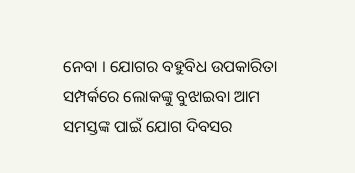ନେବା । ଯୋଗର ବହୁବିଧ ଉପକାରିତା ସମ୍ପର୍କରେ ଲୋକଙ୍କୁ ବୁଝାଇବା ଆମ ସମସ୍ତଙ୍କ ପାଇଁ ଯୋଗ ଦିବସର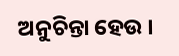ଅନୁଚିନ୍ତା ହେଉ ।